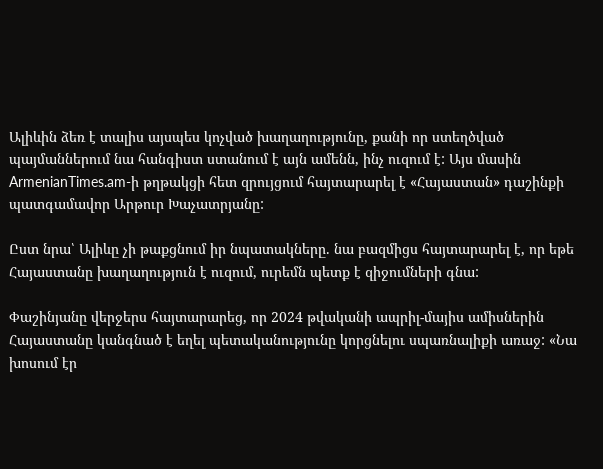Ալիևին ձեռ է տալիս այսպես կոչված խաղաղությունը, քանի որ ստեղծված պայմաններում նա հանգիստ ստանում է այն ամենն, ինչ ուզում է: Այս մասին ArmenianTimes.am-ի թղթակցի հետ զրույցում հայտարարել է «Հայաստան» դաշինքի պատգամավոր Արթուր Խաչատրյանը:

Ըստ նրա՝ Ալիևը չի թաքցնում իր նպատակները. նա բազմիցս հայտարարել է, որ եթե Հայաստանը խաղաղություն է ուզում, ուրեմն պետք է զիջումների գնա:

Փաշինյանը վերջերս հայտարարեց, որ 2024 թվականի ապրիլ-մայիս ամիսներին Հայաստանը կանգնած է եղել պետականությունը կորցնելու սպառնալիքի առաջ: «Նա խոսում էր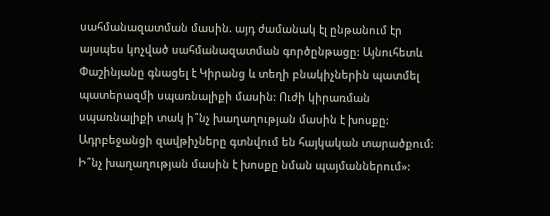սահմանազատման մասին. այդ ժամանակ էլ ընթանում էր այսպես կոչված սահմանազատման գործընթացը: Այնուհետև Փաշինյանը գնացել է Կիրանց և տեղի բնակիչներին պատմել պատերազմի սպառնալիքի մասին: Ուժի կիրառման սպառնալիքի տակ ի՞նչ խաղաղության մասին է խոսքը: Ադրբեջանցի զավթիչները գտնվում են հայկական տարածքում: Ի՞նչ խաղաղության մասին է խոսքը նման պայմաններում»: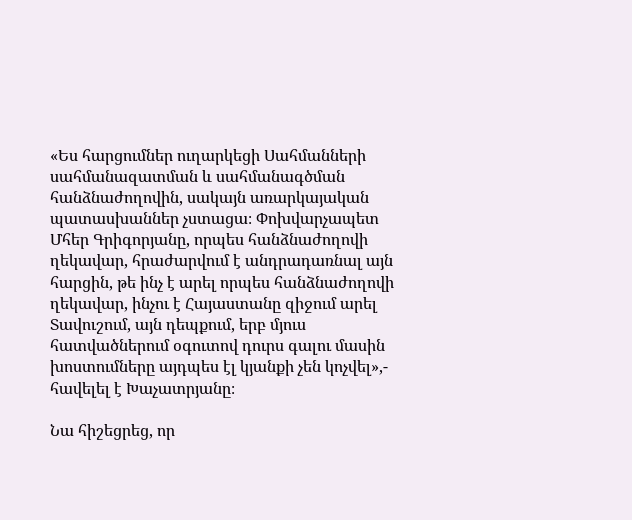«Ես հարցումներ ուղարկեցի Սահմանների սահմանազատման և սահմանագծման հանձնաժողովին, սակայն առարկայական պատասխաններ չստացա։ Փոխվարչապետ Մհեր Գրիգորյանը, որպես հանձնաժողովի ղեկավար, հրաժարվում է անդրադառնալ այն հարցին, թե ինչ է արել որպես հանձնաժողովի ղեկավար, ինչու է Հայաստանը զիջում արել Տավուշում, այն դեպքում, երբ մյուս հատվածներում օգուտով դուրս գալու մասին խոստումները այդպես էլ կյանքի չեն կոչվել»,- հավելել է Խաչատրյանը։

Նա հիշեցրեց, որ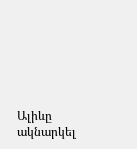Ալիևը ակնարկել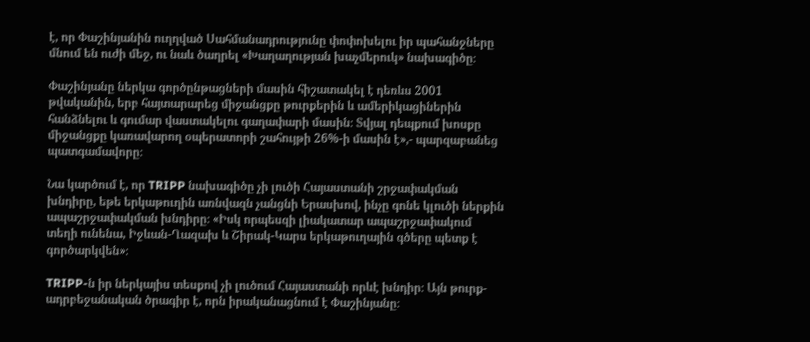է, որ Փաշինյանին ուղղված Սահմանադրությունը փոփոխելու իր պահանջները մնում են ուժի մեջ, ու նաև ծաղրել «Խաղաղության խաչմերուկ» նախագիծը։

Փաշինյանը ներկա գործընթացների մասին հիշատակել է դեռևս 2001 թվականին, երբ հայտարարեց միջանցքը թուրքերին և ամերիկացիներին հանձնելու և գումար վաստակելու գաղափարի մասին։ Տվյալ դեպքում խոսքը միջանցքը կառավարող օպերատորի շահույթի 26%-ի մասին է»,- պարզաբանեց պատգամավորը։

Նա կարծում է, որ TRIPP նախագիծը չի լուծի Հայաստանի շրջափակման խնդիրը, եթե երկաթուղին առնվազն չանցնի Երասխով, ինչը գոնե կլուծի ներքին ապաշրջափակման խնդիրը։ «Իսկ որպեսզի լիակատար ապաշրջափակում տեղի ունենա, Իջևան-Ղազախ և Շիրակ-Կարս երկաթուղային գծերը պետք է գործարկվեն»։

TRIPP-ն իր ներկայիս տեսքով չի լուծում Հայաստանի որևէ խնդիր։ Այն թուրք-ադրբեջանական ծրագիր է, որն իրականացնում է Փաշինյանը։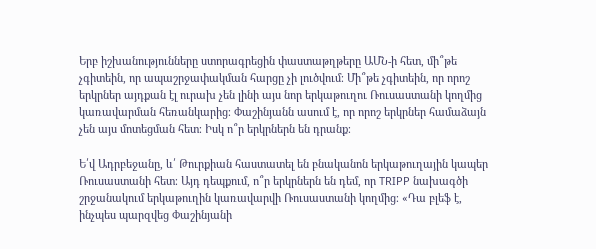Երբ իշխանությունները ստորագրեցին փաստաթղթերը ԱՄՆ-ի հետ, մի՞թե չգիտեին, որ ապաշրջափակման հարցը չի լուծվում։ Մի՞թե չգիտեին, որ որոշ երկրներ այդքան էլ ուրախ չեն լինի այս նոր երկաթուղու Ռուսաստանի կողմից կառավարման հեռանկարից։ Փաշինյանն ասում է, որ որոշ երկրներ համաձայն չեն այս մոտեցման հետ։ Իսկ ո՞ր երկրներն են դրանք։

Ե՛վ Ադրբեջանը, և՛ Թուրքիան հաստատել են բնականոն երկաթուղային կապեր Ռուսաստանի հետ։ Այդ դեպքում, ո՞ր երկրներն են դեմ, որ TRIPP նախագծի շրջանակում երկաթուղին կառավարվի Ռուսաստանի կողմից։ «Դա բլեֆ է, ինչպես պարզվեց Փաշինյանի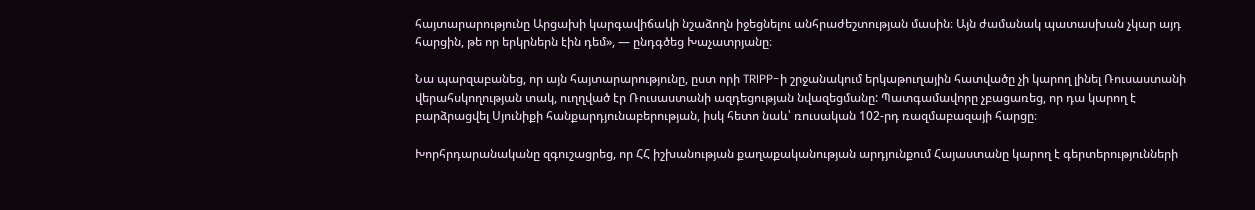հայտարարությունը Արցախի կարգավիճակի նշաձողն իջեցնելու անհրաժեշտության մասին։ Այն ժամանակ պատասխան չկար այդ հարցին, թե որ երկրներն էին դեմ», — ընդգծեց Խաչատրյանը։

Նա պարզաբանեց, որ այն հայտարարությունը, ըստ որի TRIPP-ի շրջանակում երկաթուղային հատվածը չի կարող լինել Ռուսաստանի վերահսկողության տակ, ուղղված էր Ռուսաստանի ազդեցության նվազեցմանը: Պատգամավորը չբացառեց, որ դա կարող է բարձրացվել Սյունիքի հանքարդյունաբերության, իսկ հետո նաև՝ ռուսական 102-րդ ռազմաբազայի հարցը։

Խորհրդարանականը զգուշացրեց, որ ՀՀ իշխանության քաղաքականության արդյունքում Հայաստանը կարող է գերտերությունների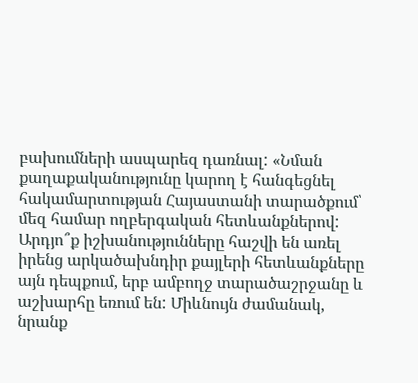բախումների ասպարեզ դառնալ: «Նման քաղաքականությունը կարող է հանգեցնել հակամարտության Հայաստանի տարածքում՝ մեզ համար ողբերգական հետևանքներով: Արդյո՞ք իշխանությունները հաշվի են առել իրենց արկածախնդիր քայլերի հետևանքները այն դեպքում, երբ ամբողջ տարածաշրջանը և աշխարհը եռում են: Միևնույն ժամանակ, նրանք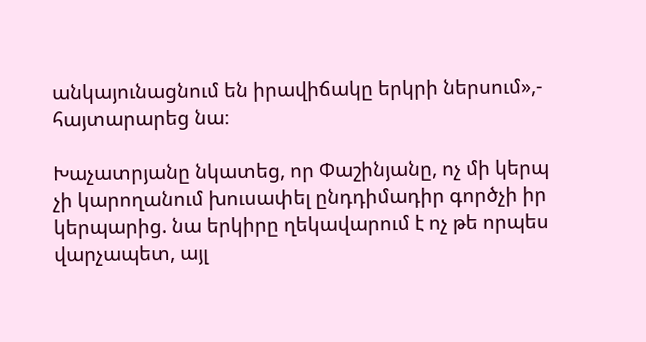անկայունացնում են իրավիճակը երկրի ներսում»,- հայտարարեց նա։

Խաչատրյանը նկատեց, որ Փաշինյանը, ոչ մի կերպ չի կարողանում խուսափել ընդդիմադիր գործչի իր կերպարից. նա երկիրը ղեկավարում է ոչ թե որպես վարչապետ, այլ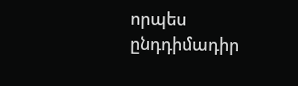որպես ընդդիմադիր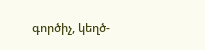գործիչ, կեղծ-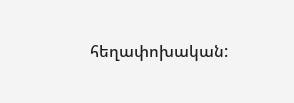հեղափոխական: